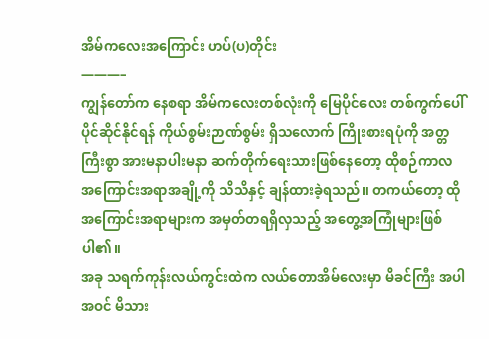အိမ်ကလေးအကြောင်း ဟပ်(ပ)တိုင်း
———–
ကျွန်တော်က နေစရာ အိမ်ကလေးတစ်လုံးကို မြေပိုင်လေး တစ်ကွက်ပေါ် ပိုင်ဆိုင်နိုင်ရန် ကိုယ်စွမ်းဉာဏ်စွမ်း ရှိသလောက် ကြိုးစားရပုံကို အတ္တကြီးစွာ အားမနာပါးမနာ ဆက်တိုက်ရေးသားဖြစ်နေတော့ ထိုစဉ်ကာလ အကြောင်းအရာအချို့ကို သိသိနှင့် ချန်ထားခဲ့ရသည်။ တကယ်တော့ ထိုအကြောင်းအရာများက အမှတ်တရရှိလှသည့် အတွေ့အကြုံများဖြစ်ပါ၏။
အခု သရက်ကုန်းလယ်ကွင်းထဲက လယ်တောအိမ်လေးမှာ မိခင်ကြီး အပါအဝင် မိသား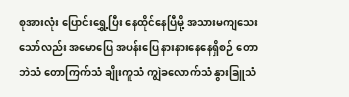စုအားလုံး ပြောင်းရွှေ့ပြီး နေထိုင်နေပြီမို့ အသားမကျသေးသော်လည်း အမောပြေ အပန်းပြေ နားနားနေနေရှိစဉ် တောဘဲသံ တောကြက်သံ ချိုးကူသံ ကျွဲခလောက်သံ နွားခြူသံ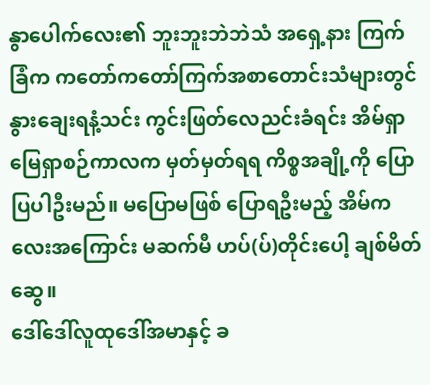နွာပေါက်လေး၏ ဘူးဘူးဘဲဘဲသံ အရှေ့နား ကြက်ခြံက ကတော်ကတော်ကြက်အစာတောင်းသံများတွင် နွားချေးရနံ့သင်း ကွင်းဖြတ်လေညင်းခံရင်း အိမ်ရှာ မြေရှာစဉ်ကာလက မှတ်မှတ်ရရ ကိစ္စအချို့ကို ပြောပြပါဦးမည်။ မပြောမဖြစ် ပြောရဦးမည့် အိမ်ကလေးအကြောင်း မဆက်မီ ဟပ်(ပ်)တိုင်းပေါ့ ချစ်မိတ်ဆွေ။
ဒေါ်ဒေါ်လူထုဒေါ်အမာနှင့် ခ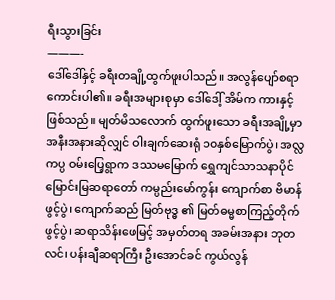ရီးသွားခြင်း
———-
ဒေါ်ဒေါ်နှင့် ခရီးတချို့ထွက်ဖူးပါသည်။ အလွန်ပျော်စရာကောင်းပါ၏။ ခရီးအများစုမှာ ဒေါ်ဒေါ့် အိမ်က ကားနှင့်ဖြစ်သည်။ မျတ်မိသလောက် ထွက်ဖူးသော ခရီးအချို့မှာအနီးအနားဆိုလျှင် ဝါးချက်ဆေးရုံ ၁၀နှစ်မြောက်ပွဲ၊ အလ္လကပ္ပ ဝမ်းပြေ့ရွာက ဒဿမမြောက် ရွှေကျင်သာသနာပိုင် မြောင်းမြဆရာတော် ကမ္ပည်းမော်ကွန်း ကျောက်စာ ဗိမာန်ဖွင့်ပွဲ၊ ကျောက်ဆည် မြတ်ဗုဒ္ဓ ၏ မြတ်ဓမ္မစာကြည့်တိုက်ဖွင့်ပွဲ၊ ဆရာသိန်းဖေမြင့် အမှတ်တရ အခမ်းအနား ဘုတလင်၊ ပန်းချီဆရာကြီး ဦးအောင်ခင် ကွယ်လွန်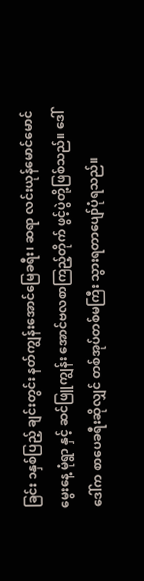ခြင်း ၁နှစ်ပြည့် ချင်းတွင်း နတ်ကျွန်းအောင်မြေခရီး၊ ဆရာ လင်းယုန်မောင်မောင် မွေးနေ့ မုံရွာ နှင့် ဆင်ဖြူကျွန်း အောင်ဗလစာကြည့်တိုက် ဖွင့်ပွဲတို့ဖြစ်သည်။ ဒေါ်ဒေါ်က စာပေခရီးဆိုလျှင် တစ်အုပ်တစ်မကြီး သွားရတာပျော်ပုံရသည်။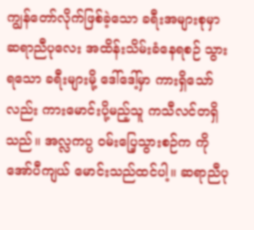ကျွန်တော်လိုက်ဖြစ်ခဲ့သော ခရီးအများစုမှာ ဆရာညီပုလေး အထိန်းသိမ်းခံနေရစဉ် သွားရသော ခရီးများမို့ ဒေါ်ဒေါ့်မှာ ကားရှိသော်လည်း ကားမောင်းပို့မည့်သူ ကသီလင်တရှိသည်။ အလ္လကပ္ပ ဝမ်းပြေ့သွားစဉ်က ကိုအော်ပီကျယ် မောင်းသည်ထင်ပါ့။ ဆရာညီပု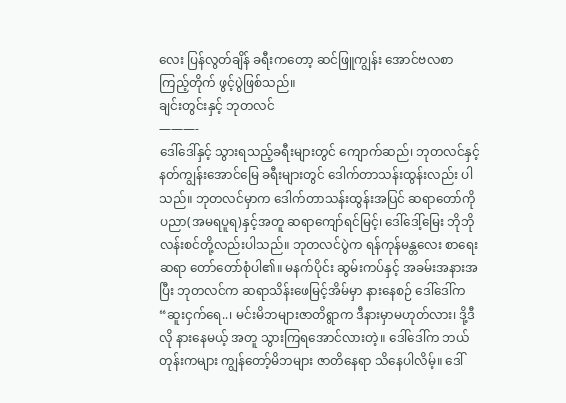လေး ပြန်လွတ်ချိန် ခရီးကတော့ ဆင်ဖြူကျွန်း အောင်ဗလစာကြည့်တိုက် ဖွင့်ပွဲဖြစ်သည်။
ချင်းတွင်းနှင့် ဘုတလင်
———-
ဒေါ်ဒေါ်နှင့် သွားရသည့်ခရီးများတွင် ကျောက်ဆည်၊ ဘုတလင်နှင့် နတ်ကျွန်းအောင်မြေ ခရီးများတွင် ဒေါက်တာသန်းထွန်းလည်း ပါသည်။ ဘုတလင်မှာက ဒေါက်တာသန်းထွန်းအပြင် ဆရာတော်ကိုပညာ(အမရပူရ)နှင့်အတူ ဆရာကျော်ရင်မြင့်၊ ဒေါ်ဒေါ့်မြေး ဘိုဘိုလန်းစင်တို့လည်းပါသည်။ ဘုတလင်ပွဲက ရန်ကုန်မန္တလေး စာရေးဆရာ တော်တော်စုံပါ၏။ မနက်ပိုင်း ဆွမ်းကပ်နှင့် အခမ်းအနားအပြီး ဘုတလင်က ဆရာသိန်းဖေမြင့်အိမ်မှာ နားနေစဉ် ဒေါ်ဒေါ်က “ဆူးငှက်ရေ..၊ မင်းမိဘများဇာတိရွာက ဒီနားမှာမဟုတ်လား၊ ဒို့ဒီလို နားနေမယ့် အတူ သွားကြရအောင်လားတဲ့။ ဒေါ်ဒေါ်က ဘယ်တုန်းကများ ကျွန်တော့်မိဘများ ဇာတိနေရာ သိနေပါလိမ့်။ ဒေါ်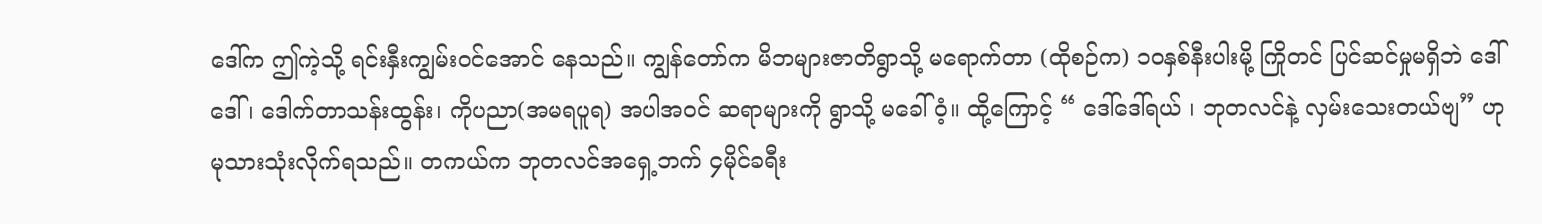ဒေါ်က ဤကဲ့သို့ ရင်းနှီးကျွမ်းဝင်အောင် နေသည်။ ကျွန်တော်က မိဘများဇာတိရွာသို့ မရောက်တာ (ထိုစဉ်က) ၁၀နှစ်နီးပါးမို့ ကြိုတင် ပြင်ဆင်မှုမရှိဘဲ ဒေါ်ဒေါ် ၊ ဒေါက်တာသန်းထွန်း၊ ကိုပညာ(အမရပူရ) အပါအဝင် ဆရာများကို ရွာသို့ မခေါ်ဝံ့။ ထို့ကြောင့် “ ဒေါ်ဒေါ်ရယ် ၊ ဘုတလင်နဲ့ လှမ်းသေးတယ်ဗျ” ဟု မုသားသုံးလိုက်ရသည်။ တကယ်က ဘုတလင်အရှေ့ဘက် ၄မိုင်ခရီး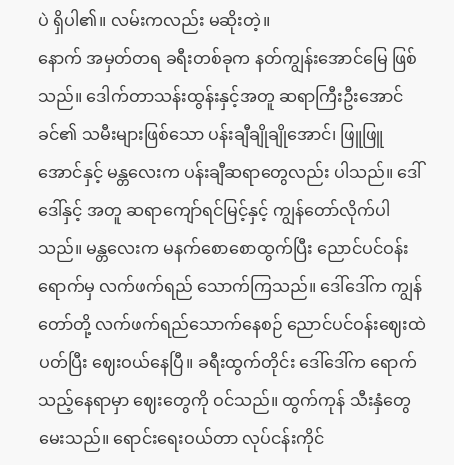ပဲ ရှိပါ၏။ လမ်းကလည်း မဆိုးတဲ့။
နောက် အမှတ်တရ ခရီးတစ်ခုက နတ်ကျွန်းအောင်မြေ ဖြစ်သည်။ ဒေါက်တာသန်းထွန်းနှင့်အတူ ဆရာကြီးဦးအောင်ခင်၏ သမီးများဖြစ်သော ပန်းချီချိုချိုအောင်၊ ဖြူဖြူအောင်နှင့် မန္တလေးက ပန်းချီဆရာတွေလည်း ပါသည်။ ဒေါ်ဒေါ်နှင့် အတူ ဆရာကျော်ရင်မြင့်နှင့် ကျွန်တော်လိုက်ပါသည်။ မန္တလေးက မနက်စောစောထွက်ပြီး ညောင်ပင်ဝန်းရောက်မှ လက်ဖက်ရည် သောက်ကြသည်။ ဒေါ်ဒေါ်က ကျွန်တော်တို့ လက်ဖက်ရည်သောက်နေစဉ် ညောင်ပင်ဝန်းဈေးထဲ ပတ်ပြီး ဈေးဝယ်နေပြီ။ ခရီးထွက်တိုင်း ဒေါ်ဒေါ်က ရောက်သည့်နေရာမှာ ဈေးတွေကို ဝင်သည်။ ထွက်ကုန် သီးနှံတွေ မေးသည်။ ရောင်းရေးဝယ်တာ လုပ်ငန်းကိုင်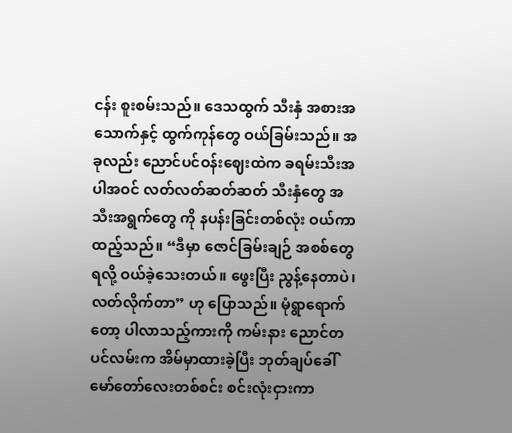ငန်း စူးစမ်းသည်။ ဒေသထွက် သီးနှံ အစားအသောက်နှင့် ထွက်ကုန်တွေ ဝယ်ခြမ်းသည်။ အခုလည်း ညောင်ပင်ဝန်းဈေးထဲက ခရမ်းသီးအပါအဝင် လတ်လတ်ဆတ်ဆတ် သီးနှံတွေ အသီးအရွက်တွေ ကို နပန်းခြင်းတစ်လုံး ဝယ်ကာ ထည့်သည်။ “ဒီမှာ ဇောင်ခြမ်းချဉ် အစစ်တွေရလို့ ဝယ်ခဲ့သေးတယ်။ ဖွေးပြီး ညွန့်နေတာပဲ၊ လတ်လိုက်တာ” ဟု ပြောသည်။ မုံရွာရောက်တော့ ပါလာသည့်ကားကို ကမ်းနား ညောင်တပင်လမ်းက အိမ်မှာထားခဲ့ပြီး ဘုတ်ချပ်ခေါ် မော်တော်လေးတစ်စင်း စင်းလုံးငှားကာ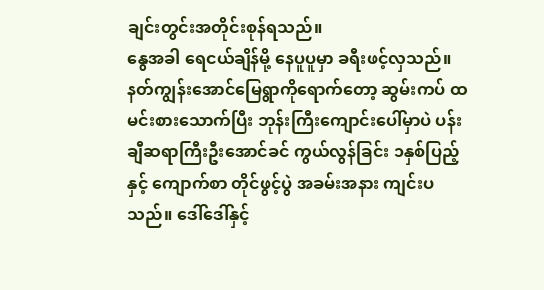ချင်းတွင်းအတိုင်းစုန်ရသည်။
နွေအခါ ရေငယ်ချိန်မို့ နေပူပူမှာ ခရီးဖင့်လှသည်။ နတ်ကျွန်းအောင်မြေရွာကိုရောက်တော့ ဆွမ်းကပ် ထမင်းစားသောက်ပြီး ဘုန်းကြီးကျောင်းပေါ်မှာပဲ ပန်းချီဆရာကြီးဦးအောင်ခင် ကွယ်လွန်ခြင်း ၁နှစ်ပြည့်နှင့် ကျောက်စာ တိုင်ဖွင့်ပွဲ အခမ်းအနား ကျင်းပသည်။ ဒေါ်ဒေါ်နှင့်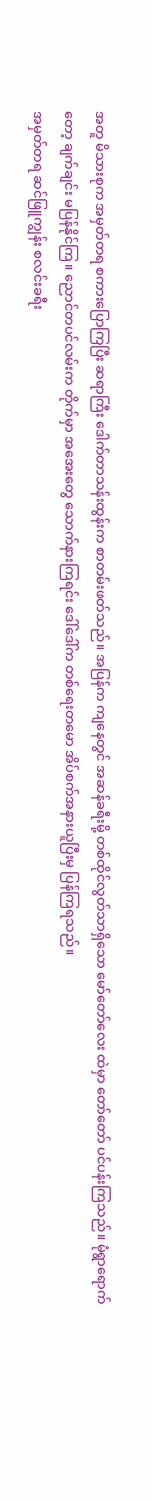အတူ မိသားစုက အမှတ်တရ စကားပြောကြပြီး ဆရာကြီး ဒေါက်တာသန်းထွန်းက စာတမ်းဖတ်သည်။ အပြန်က ကျနေတွင် အဆန်ခရီးမို့ တစ်ထိုင်လွတ်သာရှိသော မော်တော်လေး ထဲမှာ တော်တော် ပင်ပန်းကြသည်။ မုံရွာရောက်တော့ ချက်ချင်း မပြန်နိုင်ကြ။ ညောင်တပင်လမ်းက တိုက်မှာ အအေးတွေ သောက်နားကြရင်း ဒေါ်ဒေါ်က တစ်ရေးတမော အိပ်စက်အနားယူပြီးမှ ပြန်ကြရသည်။
အမှတ်တရ ဆင်ဖြူကျွန်း စလင်းခရီး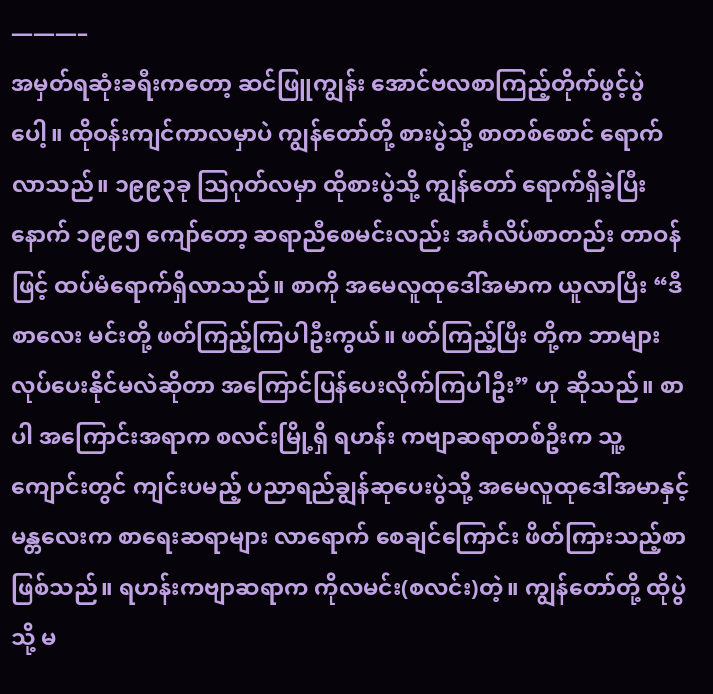———–
အမှတ်ရဆုံးခရီးကတော့ ဆင်ဖြူကျွန်း အောင်ဗလစာကြည့်တိုက်ဖွင့်ပွဲပေါ့။ ထိုဝန်းကျင်ကာလမှာပဲ ကျွန်တော်တို့ စားပွဲသို့ စာတစ်စောင် ရောက်လာသည်။ ၁၉၉၃ခု သြဂုတ်လမှာ ထိုစားပွဲသို့ ကျွန်တော် ရောက်ရှိခဲ့ပြီးနောက် ၁၉၉၅ ကျော်တော့ ဆရာညီစေမင်းလည်း အင်္ဂလိပ်စာတည်း တာဝန်ဖြင့် ထပ်မံရောက်ရှိလာသည်။ စာကို အမေလူထုဒေါ်အမာက ယူလာပြီး “ဒီစာလေး မင်းတို့ ဖတ်ကြည့်ကြပါဦးကွယ်။ ဖတ်ကြည့်ပြီး တို့က ဘာများလုပ်ပေးနိုင်မလဲဆိုတာ အကြောင်ပြန်ပေးလိုက်ကြပါဦး” ဟု ဆိုသည်။ စာပါ အကြောင်းအရာက စလင်းမြို့ရှိ ရဟန်း ကဗျာဆရာတစ်ဦးက သူ့ကျောင်းတွင် ကျင်းပမည့် ပညာရည်ချွန်ဆုပေးပွဲသို့ အမေလူထုဒေါ်အမာနှင့် မန္တလေးက စာရေးဆရာများ လာရောက် စေချင်ကြောင်း ဖိတ်ကြားသည့်စာ ဖြစ်သည်။ ရဟန်းကဗျာဆရာက ကိုလမင်း(စလင်း)တဲ့။ ကျွန်တော်တို့ ထိုပွဲသို့ မ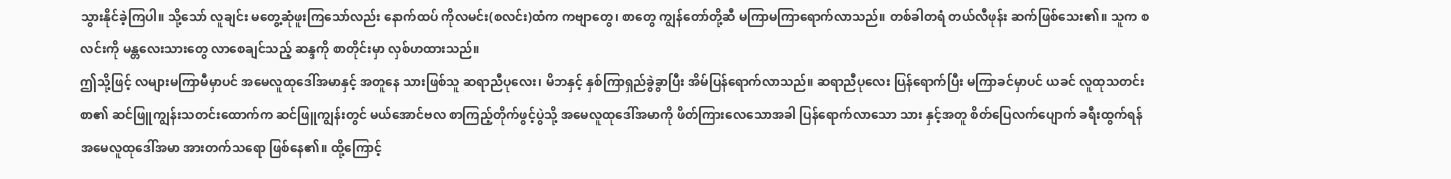သွားနိုင်ခဲ့ကြပါ။ သို့သော် လူချင်း မတွေ့ဆုံဖူးကြသော်လည်း နောက်ထပ် ကိုလမင်း(စလင်း)ထံက ကဗျာတွေ၊ စာတွေ ကျွန်တော်တို့ဆီ မကြာမကြာရောက်လာသည်။ တစ်ခါတရံ တယ်လီဖုန်း ဆက်ဖြစ်သေး၏။ သူက စလင်းကို မန္တလေးသားတွေ လာစေချင်သည့် ဆန္ဒကို စာတိုင်းမှာ လှစ်ဟထားသည်။
ဤသို့ဖြင့် လများမကြာမီမှာပင် အမေလူထုဒေါ်အမာနှင့် အတူနေ သားဖြစ်သူ ဆရာညီပုလေး၊ မိဘနှင့် နှစ်ကြာရှည်ခွဲခွာပြီး အိမ်ပြန်ရောက်လာသည်။ ဆရာညီပုလေး ပြန်ရောက်ပြီး မကြာခင်မှာပင် ယခင် လူထုသတင်းစာ၏ ဆင်ဖြူကျွန်းသတင်းထောက်က ဆင်ဖြူကျွန်းတွင် မယ်အောင်ဗလ စာကြည့်တိုက်ဖွင့်ပွဲသို့ အမေလူထုဒေါ်အမာကို ဖိတ်ကြားလေသောအခါ ပြန်ရောက်လာသော သား နှင့်အတူ စိတ်ပြေလက်ပျောက် ခရီးထွက်ရန် အမေလူထုဒေါ်အမာ အားတက်သရော ဖြစ်နေ၏။ ထို့ကြောင့်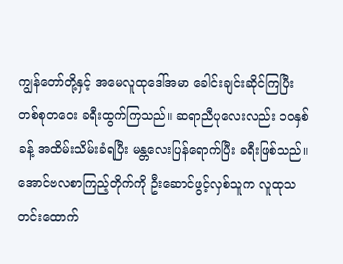ကျွန်တော်တို့နှင့် အမေလူထုဒေါ်အမာ ခေါင်းချင်းဆိုင်ကြပြီး တစ်စုတဝေး ခရီးထွက်ကြသည်။ ဆရာညီပုလေးလည်း ၁၀နှစ်ခန့် အထိမ်းသိမ်းခံရပြီး မန္တလေးပြန်ရောက်ပြီး ခရီးဖြစ်သည်။ အောင်ဗလစာကြည့်တိုက်ကို ဦးဆောင်ဖွင့်လှစ်သူက လူထုသတင်းထောက်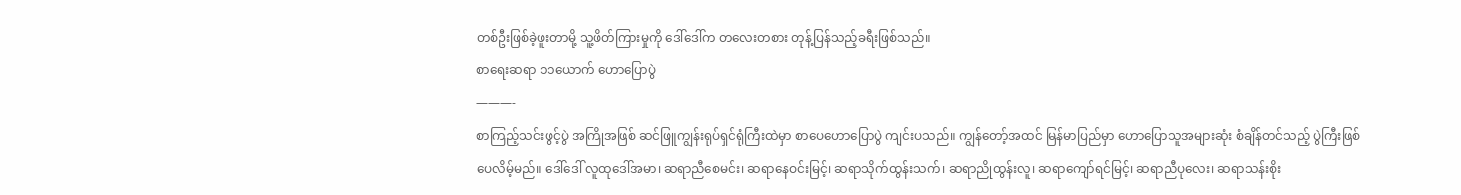တစ်ဦးဖြစ်ခဲ့ဖူးတာမို့ သူ့ဖိတ်ကြားမှုကို ဒေါ်ဒေါ်က တလေးတစား တုန့်ပြန်သည့်ခရီးဖြစ်သည်။
စာရေးဆရာ ၁၁ယောက် ဟောပြောပွဲ
———-
စာကြည့်သင်းဖွင့်ပွဲ အကြိုအဖြစ် ဆင်ဖြူကျွန်းရုပ်ရှင်ရုံကြီးထဲမှာ စာပေဟောပြောပွဲ ကျင်းပသည်။ ကျွန်တော့်အထင် မြန်မာပြည်မှာ ဟောပြောသူအများဆုံး စံချိန်တင်သည့် ပွဲကြီးဖြစ်ပေလိမ့်မည်။ ဒေါ်ဒေါ် လူထုဒေါ်အမာ၊ ဆရာညီစေမင်း၊ ဆရာနေဝင်းမြင့်၊ ဆရာသိုက်ထွန်းသက်၊ ဆရာညိုထွန်းလူ၊ ဆရာကျော်ရင်မြင့်၊ ဆရာညီပုလေး၊ ဆရာသန်းစိုး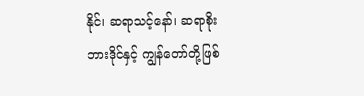နိုင်၊ ဆရာသင့်နော်၊ ဆရာစိုးဘားဒိုင်နှင့် ကျွန်တော်တို့ဖြစ်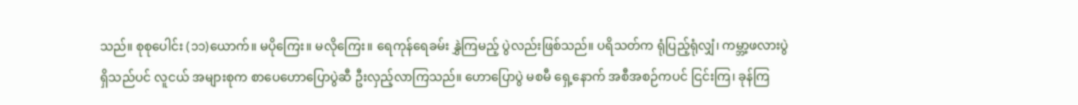သည်။ စုစုပေါင်း (၁၁)ယောက်။ မပိုကြေး။ မလိုကြေး။ ရေကုန်ရေခမ်း နွှဲကြမည့် ပွဲလည်းဖြစ်သည်။ ပရိသတ်က ရုံပြည့်ရုံလျှံ၊ ကမ္ဘာ့ဖလားပွဲရှိသည်ပင် လူငယ် အများစုက စာပေဟောပြောပွဲဆီ ဦးလှည့်လာကြသည်။ ဟောပြောပွဲ မစမီ ရှေ့နောက် အစီအစဉ်ကပင် ငြင်းကြ၊ ခုန်ကြ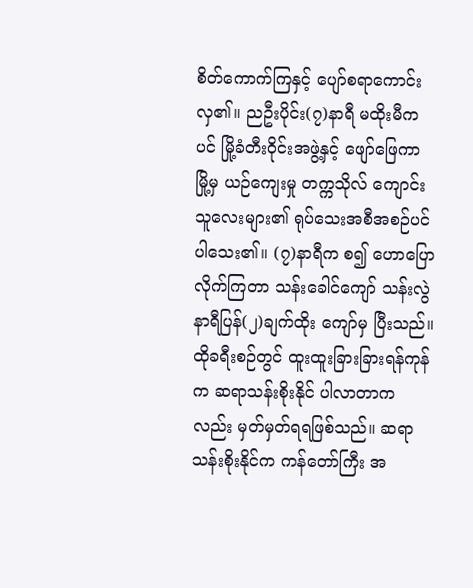စိတ်ကောက်ကြနှင့် ပျော်စရာကောင်းလှ၏။ ညဦးပိုင်း(၇)နာရီ မထိုးမီကပင် မြို့ခံတီးဝိုင်းအဖွဲ့နှင့် ဖျော်ဖြေကာ မြို့မှ ယဉ်ကျေးမှု တက္ကသိုလ် ကျောင်းသူလေးများ၏ ရုပ်သေးအစီအစဉ်ပင်ပါသေး၏။ (၇)နာရီက စ၍ ဟောပြော လိုက်ကြတာ သန်းခေါင်ကျော် သန်းလွဲ နာရီပြန်(၂)ချက်ထိုး ကျော်မှ ပြီးသည်။
ထိုခရီးစဉ်တွင် ထူးထူးခြားခြားရန်ကုန်က ဆရာသန်းစိုးနိုင် ပါလာတာကလည်း မှတ်မှတ်ရရဖြစ်သည်။ ဆရာသန်းစိုးနိုင်က ကန်တော်ကြီး အ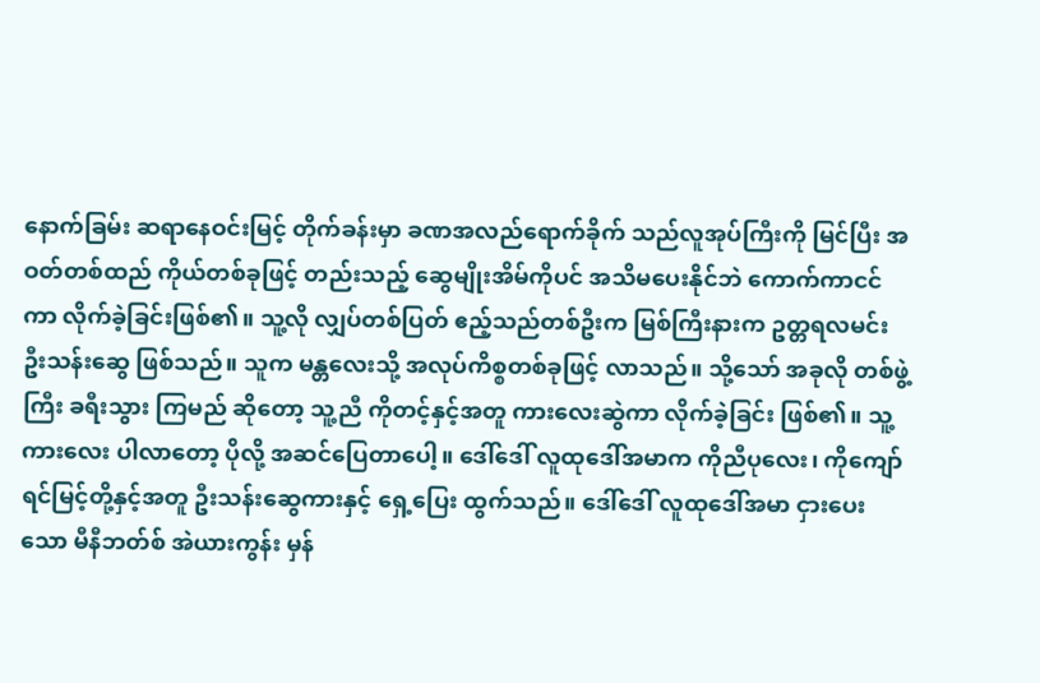နောက်ခြမ်း ဆရာနေဝင်းမြင့် တိုက်ခန်းမှာ ခဏအလည်ရောက်ခိုက် သည်လူအုပ်ကြီးကို မြင်ပြီး အဝတ်တစ်ထည် ကိုယ်တစ်ခုဖြင့် တည်းသည့် ဆွေမျိုးအိမ်ကိုပင် အသိမပေးနိုင်ဘဲ ကောက်ကာငင်ကာ လိုက်ခဲ့ခြင်းဖြစ်၏။ သူ့လို လျှပ်တစ်ပြတ် ဧည့်သည်တစ်ဦးက မြစ်ကြီးနားက ဥတ္တရလမင်း ဦးသန်းဆွေ ဖြစ်သည်။ သူက မန္တလေးသို့ အလုပ်ကိစ္စတစ်ခုဖြင့် လာသည်။ သို့သော် အခုလို တစ်ဖွဲ့ကြီး ခရီးသွား ကြမည် ဆိုတော့ သူ့ညီ ကိုတင့်နှင့်အတူ ကားလေးဆွဲကာ လိုက်ခဲ့ခြင်း ဖြစ်၏။ သူ့ကားလေး ပါလာတော့ ပိုလို့ အဆင်ပြေတာပေါ့။ ဒေါ်ဒေါ် လူထုဒေါ်အမာက ကိုညီပုလေး၊ ကိုကျော်ရင်မြင့်တို့နှင့်အတူ ဦးသန်းဆွေကားနှင့် ရှေ့ပြေး ထွက်သည်။ ဒေါ်ဒေါ် လူထုဒေါ်အမာ ငှားပေးသော မီနီဘတ်စ် အဲယားကွန်း မှန်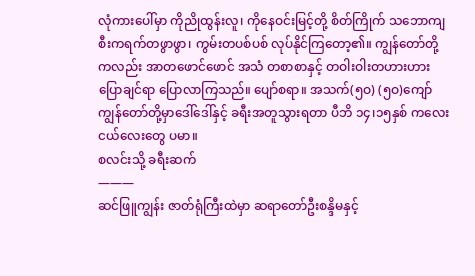လုံကားပေါ်မှာ ကိုညိုထွန်းလူ၊ ကိုနေဝင်းမြင့်တို့ စိတ်ကြိုက် သဘောကျ စီးကရက်တဖွာဖွာ၊ ကွမ်းတပစ်ပစ် လုပ်နိုင်ကြတော့၏။ ကျွန်တော်တို့ကလည်း အာတဖောင်ဖောင် အသံ တစာစာနှင့် တဝါးဝါးတဟားဟား ပြောချင်ရာ ပြောလာကြသည်။ ပျော်စရာ။ အသက်(၅ဝ) (၅ဝ)ကျော်ကျွန်တော်တို့မှာဒေါ်ဒေါ်နှင့် ခရီးအတူသွားရတာ ပီဘိ ၁၄၊၁၅နှစ် ကလေးငယ်လေးတွေ ပမာ။
စလင်းသို့ ခရီးဆက်
———
ဆင်ဖြူကျွန်း ဇာတ်ရုံကြီးထဲမှာ ဆရာတော်ဦးစန္ဒိမနှင့်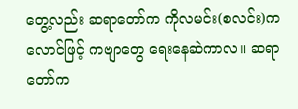တွေ့လည်း ဆရာတော်က ကိုလမင်း(စလင်း)ကလောင်ဖြင့် ကဗျာတွေ ရေးနေဆဲကာလ။ ဆရာတော်က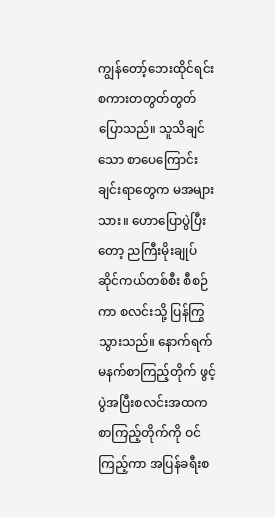ကျွန်တော့်ဘေးထိုင်ရင်း စကားတတွတ်တွတ် ပြောသည်။ သူသိချင်သော စာပေကြောင်းချင်းရာတွေက မအများသား။ ဟောပြောပွဲပြီးတော့ ညကြီးမိုးချုပ် ဆိုင်ကယ်တစ်စီး စီစဉ်ကာ စလင်းသို့ ပြန်ကြွသွားသည်။ နောက်ရက် မနက်စာကြည့်တိုက် ဖွင့်ပွဲအပြီးစလင်းအထက စာကြည့်တိုက်ကို ဝင်ကြည့်ကာ အပြန်ခရီးစ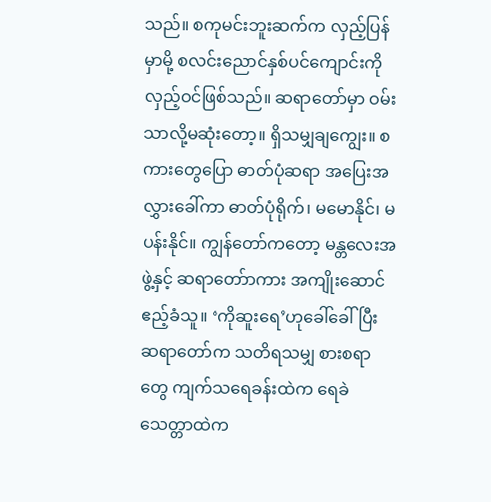သည်။ စကုမင်းဘူးဆက်က လှည့်ပြန်မှာမို့ စလင်းညောင်နှစ်ပင်ကျောင်းကို လှည့်ဝင်ဖြစ်သည်။ ဆရာတော်မှာ ဝမ်းသာလို့မဆုံးတော့။ ရှိသမျှချကျွေး။ စကားတွေပြော ဓာတ်ပုံဆရာ အပြေးအလွှားခေါ်ကာ ဓာတ်ပုံရိုက်၊ မမောနိုင်၊ မပန်းနိုင်။ ကျွန်တော်ကတော့ မန္တလေးအဖွဲ့နှင့် ဆရာတော်ာကား အကျိုးဆောင်ဧည့်ခံသူ။ ‘ကိုဆူးရေ’ဟုခေါ်ခေါ်ပြီး ဆရာတော်က သတိရသမျှ စားစရာတွေ ကျက်သရေခန်းထဲက ရေခဲသေတ္တာထဲက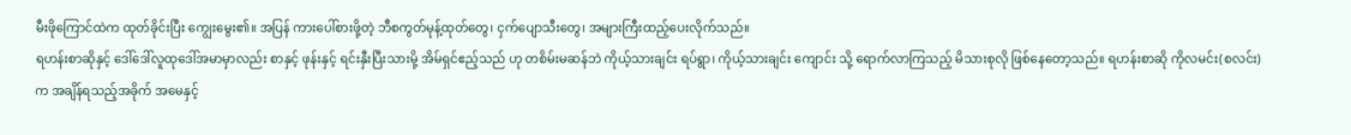မီးဖိုကြောင်ထဲက ထုတ်ခိုင်းပြီး ကျွေးမွေး၏။ အပြန် ကားပေါ်စားဖို့တဲ့ ဘီစကွတ်မုန့်ထုတ်တွေ၊ ငှက်ပျောသီးတွေ၊ အများကြီးထည့်ပေးလိုက်သည်။
ရဟန်းစာဆိုနှင့် ဒေါ်ဒေါ်လူထုဒေါ်အမာမှာလည်း စာနှင့် ဖုန်းနှင့် ရင်းနှီးပြီးသားမို့ အိမ်ရှင်ဧည့်သည် ဟု တစိမ်းမဆန်ဘဲ ကိုယ့်သားချင်း ရပ်ရွာ၊ ကိုယ့်သားချင်း ကျောင်း သို့ ရောက်လာကြသည့် မိသားစုလို ဖြစ်နေတော့သည်။ ရဟန်းစာဆို ကိုလမင်း(စလင်း)က အချိန်ရသည့်အခိုက် အမေနှင့်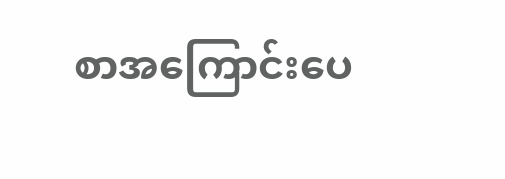စာအကြောင်းပေ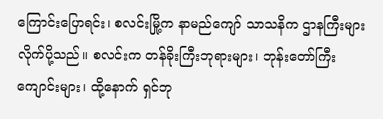ကြောင်းပြောရင်း၊ စလင်းမြို့က နာမည်ကျော် သာသနိက ဌာနကြီးများ လိုက်ပို့သည်။ စလင်းက တန်ခိုးကြီးဘုရားများ၊ ဘုန်းတော်ကြီးကျောင်းများ၊ ထို့နောက် ရှင်ဘု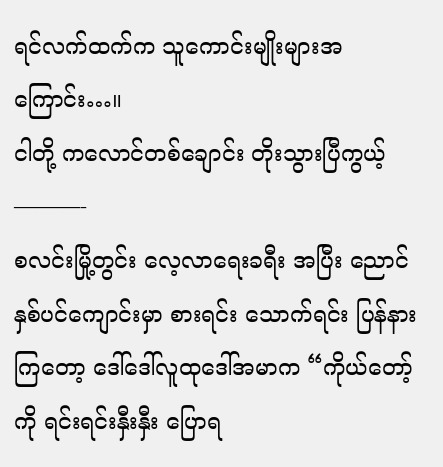ရင်လက်ထက်က သူကောင်းမျိုးများအကြောင်း…။
ငါတို့ ကလောင်တစ်ချောင်း တိုးသွားပြီကွယ့်
———-
စလင်းမြို့တွင်း လေ့လာရေးခရီး အပြီး ညောင်နှစ်ပင်ကျောင်းမှာ စားရင်း သောက်ရင်း ပြန်နားကြတော့ ဒေါ်ဒေါ်လူထုဒေါ်အမာက “ကိုယ်တော့်ကို ရင်းရင်းနှီးနှီး ပြောရ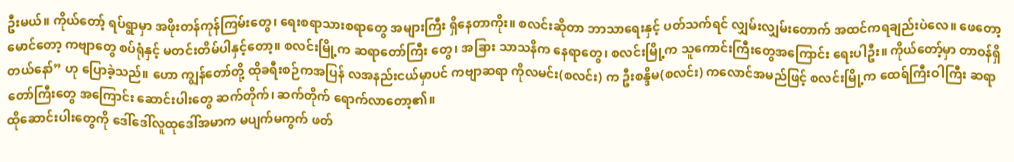ဦးမယ်။ ကိုယ်တော့် ရပ်ရွာမှာ အဖိုးတန်ကုန်ကြမ်းတွေ၊ ရေးစရာသားစရာတွေ အများကြီး ရှိနေတာကိုး။ စလင်းဆိုတာ ဘာသာရေးနှင့် ပတ်သက်ရင် လျှမ်းလျှမ်းတောက် အထင်ကရချည်းပဲလေ။ ဖေတော့မောင်တော့ ကဗျာတွေ စပ်ရုံနှင့် မတင်းတိမ်ပါနှင့်တော့။ စလင်းမြို့က ဆရာတော်ကြီး တွေ၊ အခြား သာသနိက နေရာတွေ၊ စလင်းမြို့က သူကောင်းကြီးတွေအကြောင်း ရေးပါဦး။ ကိုယ်တော့်မှာ တာဝန်ရှိ တယ်နော်” ဟု ပြောခဲ့သည်။ ဟော ကျွန်တော်တို့ ထိုခရီးစဉ်ကအပြန် လအနည်းငယ်မှာပင် ကဗျာဆရာ ကိုလမင်း(စလင်း) က ဦးစန္ဒိမ(စလင်း) ကလောင်အမည်ဖြင့် စလင်းမြို့က ထေရ်ကြီးဝါကြီး ဆရာတော်ကြီးတွေ အကြောင်း ဆောင်းပါးတွေ ဆက်တိုက်၊ ဆက်တိုက် ရောက်လာတော့၏။
ထိုဆောင်းပါးတွေကို ဒေါ်ဒေါ်လူထုဒေါ်အမာက မပျက်မကွက် ဖတ်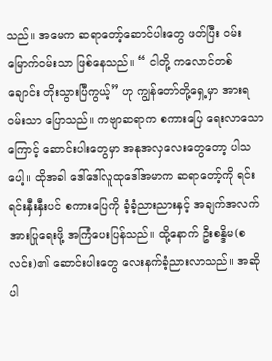သည်။ အမေက ဆရာတော့်ဆောင်ပါးတွေ ဖတ်ပြီး ဝမ်းမြောက်ဝမ်းသာ ဖြစ်နေသည်။ “ ငါတို့ ကလောင်တစ်ချောင်း တိုးသွားပြီကွယ့်” ဟု ကျွန်တော်တို့ရှေ့မှာ အားရဝမ်းသာ ပြောသည်။ ကဗျာဆရာက စကားပြေ ရေးလာသောကြောင့် ဆောင်းပါးတွေမှာ အနုအလှလေးတွေတော့ ပါသပေါ့။ ထိုအခါ ဒေါ်ဒေါ်လူထုဒေါ်အမာက ဆရာတော့်ကို ရင်းရင်းနှီးနှီးပင် စကားပြေကို ခံ့ခံ့ညားညားနှင့် အချက်အလက်အားပြုရေးဖို့ အကြံပေးပြန်သည်။ ထို့နောက် ဦးစန္ဒိမ(စလင်း)၏ ဆောင်းပါးတွေ လေးနက်ခံ့ညားလာသည်။ အဆိုပါ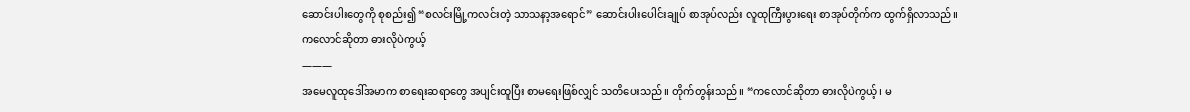ဆောင်းပါးတွေကို စုစည်း၍ “စလင်းမြို့ကလင်းတဲ့ သာသနာ့အရောင်” ဆောင်းပါးပေါင်းချုပ် စာအုပ်လည်း လူထုကြီးပွားရေး စာအုပ်တိုက်က ထွက်ရှိလာသည်။
ကလောင်ဆိုတာ ဓားလိုပဲကွယ့်
———
အမေလူထုဒေါ်အမာက စာရေးဆရာတွေ အပျင်းထူပြီး စာမရေးဖြစ်လျှင် သတိပေးသည်။ တိုက်တွန်းသည်။ “ကလောင်ဆိုတာ ဓားလိုပဲကွယ့်၊ မ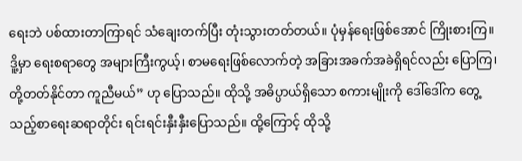ရေးဘဲ ပစ်ထားတာကြာရင် သံချေးတက်ပြီး တုံးသွားတတ်တယ်။ ပုံမှန်ရေးဖြစ်အောင် ကြိုးစားကြ။ ဒိူ့မှာ ရေးစရာတွေ အများကြီးကွယ့်၊ စာမရေးဖြစ်လောက်တဲ့ အခြားအခက်အခဲရှိရင်လည်း ပြောကြ၊ တို့တတ်နိုင်တာ ကူညီမယ်” ဟု ပြောသည်။ ထိုသို့ အဓိပ္ပာယ်ရှိသော စကားမျိုးကို ဒေါ်ဒေါ်က တွေ့သည့်စာရေးဆရာတိုင်း ရင်းရင်းနှီးနှီးပြောသည်။ ထို့ကြောင့် ထိုသို့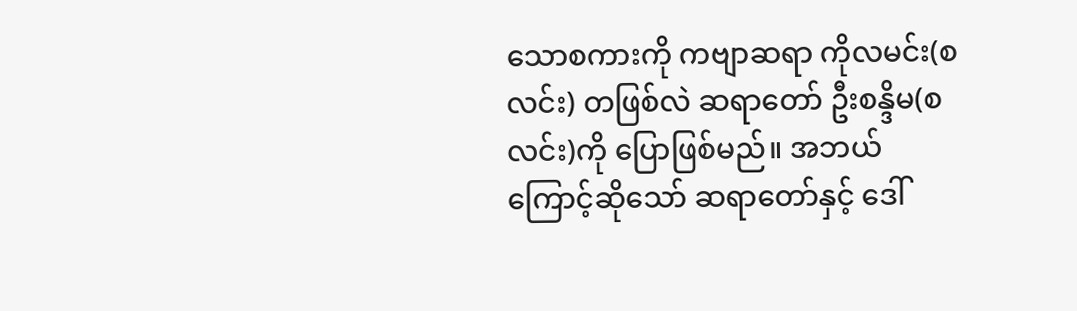သောစကားကို ကဗျာဆရာ ကိုလမင်း(စလင်း) တဖြစ်လဲ ဆရာတော် ဦးစန္ဒိမ(စလင်း)ကို ပြောဖြစ်မည်။ အဘယ်ကြောင့်ဆိုသော် ဆရာတော်နှင့် ဒေါ်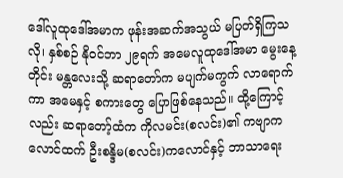ဒေါ်လူထုဒေါ်အမာက ဖုန်းအဆက်အသွယ် မပြတ်ရှိကြသလို၊ နှစ်စဉ် နိုဝင်ဘာ ၂၉ရက် အမေလူထုဒေါ်အမာ မွေးနေ့တိုင်း မန္တလေးသို့ ဆရာတော်က မပျက်မကွက် လာရောက်ကာ အမေနှင့် စကားတွေ ပြောဖြစ်နေသည်။ ထို့ကြောင့်လည်း ဆရာတော့်ထံက ကိုလမင်း(စလင်း)၏ ကဗျာကလောင်ထက် ဦးစန္ဒိမ(စလင်း)ကလောင်နှင့် ဘာသာရေး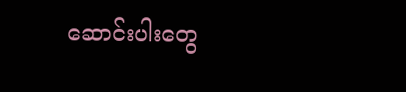ဆောင်းပါးတွေ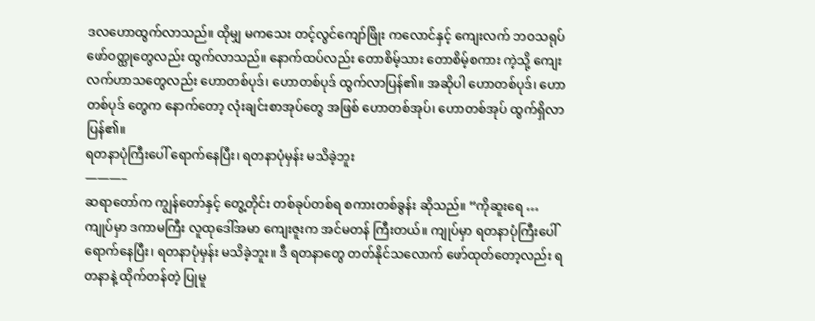ဒလဟောထွက်လာသည်။ ထိုမျှ မကသေး တင့်လွင်ကျော်ဖြိုး ကလောင်နှင့် ကျေးလက် ဘဝသရုပ်ဖော်ဝတ္ထုတွေလည်း ထွက်လာသည်။ နောက်ထပ်လည်း တောစိမ့်သား တောစိမ့်စကား ကဲ့သို့ ကျေးလက်ဟာသတွေလည်း ဟောတစ်ပုဒ်၊ ဟောတစ်ပုဒ် ထွက်လာပြန်၏။ အဆိုပါ ဟောတစ်ပုဒ်၊ ဟောတစ်ပုဒ် တွေက နောက်တော့ လုံးချင်းစာအုပ်တွေ အဖြစ် ဟောတစ်အုပ်၊ ဟောတစ်အုပ် ထွက်ရှိလာပြန်၏။
ရတနာပုံကြီးပေါ် ရောက်နေပြီး၊ ရတနာပုံမှန်း မသိခဲ့ဘူး
———–
ဆရာတော်က ကျွန်တော်နှင့် တွေ့တိုင်း တစ်ခုပ်တစ်ရ စကားတစ်ခွန်း ဆိုသည်။ “ကိုဆူးရေ … ကျုပ်မှာ ဒကာမကြီး လူထုဒေါ်အမာ ကျေးဇူးက အင်မတန် ကြီးတယ်။ ကျုပ်မှာ ရတနာပုံကြီးပေါ် ရောက်နေပြီး၊ ရတနာပုံမှန်း မသိခဲ့ဘူး။ ဒီ ရတနာတွေ တတ်နိုင်သလောက် ဖော်ထုတ်တော့လည်း ရတနာနဲ့ ထိုက်တန်တဲ့ ပြုမူ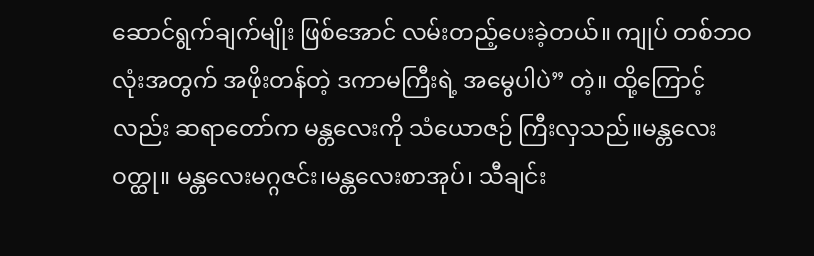ဆောင်ရွက်ချက်မျိုး ဖြစ်အောင် လမ်းတည့်ပေးခဲ့တယ်။ ကျုပ် တစ်ဘဝလုံးအတွက် အဖိုးတန်တဲ့ ဒကာမကြီးရဲ့ အမွေပါပဲ” တဲ့။ ထို့ကြောင့်လည်း ဆရာတော်က မန္တလေးကို သံယောဇဉ် ကြီးလှသည်။မန္တလေးဝတ္ထု။ မန္တလေးမဂ္ဂဇင်း၊မန္တလေးစာအုပ်၊ သီချင်း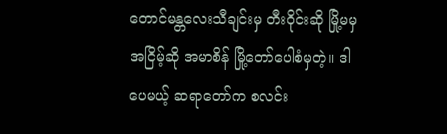တောင်မန္တလေးသီချင်းမှ တီးဝိုင်းဆို မြို့မမှ အငြိမ့်ဆို အမာစိန် မြို့တော်ပေါစံမှတဲ့။ ဒါပေမယ့် ဆရာတော်က စလင်း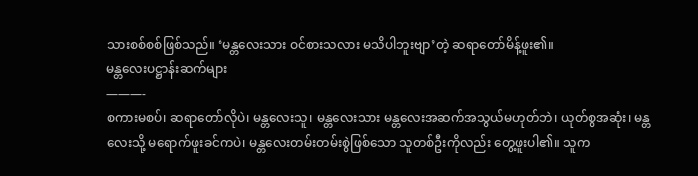သားစစ်စစ်ဖြစ်သည်။ ‘မန္တလေးသား ဝင်စားသလား မသိပါဘူးဗျာ’တဲ့ ဆရာတော်မိန့်ဖူး၏။
မန္တလေးပဋ္ဌာန်းဆက်များ
———-
စကားမစပ်၊ ဆရာတော်လိုပဲ၊ မန္တလေးသူ၊ မန္တလေးသား မန္တလေးအဆက်အသွယ်မဟုတ်ဘဲ၊ ယုတ်စွအဆုံး၊ မန္တလေးသို့ မရောက်ဖူးခင်ကပဲ၊ မန္တလေးတမ်းတမ်းစွဲဖြစ်သော သူတစ်ဦးကိုလည်း တွေ့ဖူးပါ၏။ သူက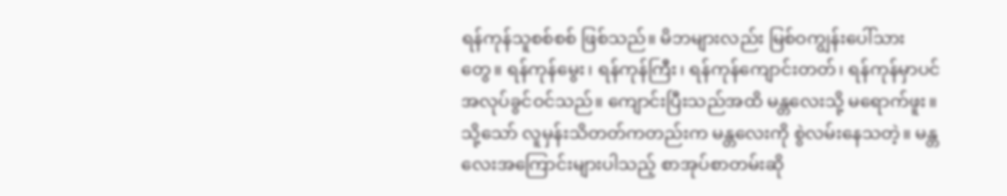ရန်ကုန်သူစစ်စစ် ဖြစ်သည်။ မိဘများလည်း မြစ်ဝကျွန်းပေါ်သားတွေ။ ရန်ကုန်မွေး၊ ရန်ကုန်ကြီး၊ ရန်ကုန်ကျောင်းတတ်၊ ရန်ကုန်မှာပင် အလုပ်ခွင်ဝင်သည်။ ကျောင်းပြီးသည်အထိ မန္တလေးသို့ မရောက်ဖူး။ သို့သော် လူမှန်းသိတတ်ကတည်းက မန္တလေးကို စွဲလမ်းနေသတဲ့။ မန္တလေးအကြောင်းများပါသည့် စာအုပ်စာတမ်းဆို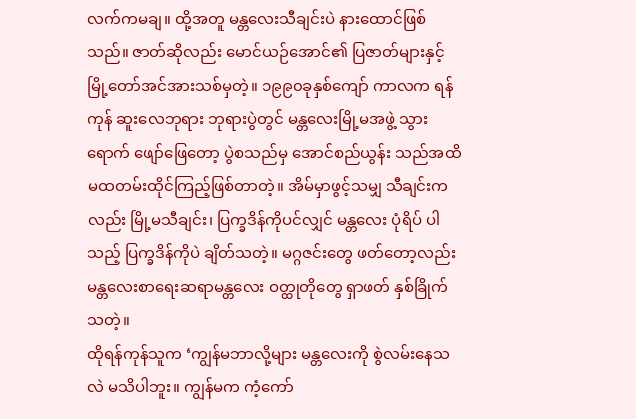လက်ကမချ။ ထို့အတူ မန္တလေးသီချင်းပဲ နားထောင်ဖြစ်သည်။ ဇာတ်ဆိုလည်း မောင်ယဉ်အောင်၏ ပြဇာတ်များနှင့် မြို့တော်အင်အားသစ်မှတဲ့။ ၁၉၉၀ခုနှစ်ကျော် ကာလက ရန်ကုန် ဆူးလေဘုရား ဘုရားပွဲတွင် မန္တလေးမြို့မအဖွဲ့ သွားရောက် ဖျော်ဖြေတော့ ပွဲစသည်မှ အောင်စည်ယွန်း သည်အထိ မထတမ်းထိုင်ကြည့်ဖြစ်တာတဲ့။ အိမ်မှာဖွင့်သမျှ သီချင်းကလည်း မြို့မသီချင်း၊ ပြက္ခဒိန်ကိုပင်လျှင် မန္တလေး ပုံရိပ် ပါသည့် ပြက္ခဒိန်ကိုပဲ ချိတ်သတဲ့။ မဂ္ဂဇင်းတွေ ဖတ်တော့လည်း မန္တလေးစာရေးဆရာမန္တလေး ဝတ္ထုတိုတွေ ရှာဖတ် နှစ်ခြိုက်သတဲ့။
ထိုရန်ကုန်သူက ‘ကျွန်မဘာလို့များ မန္တလေးကို စွဲလမ်းနေသလဲ မသိပါဘူး။ ကျွန်မက ကံ့ကော်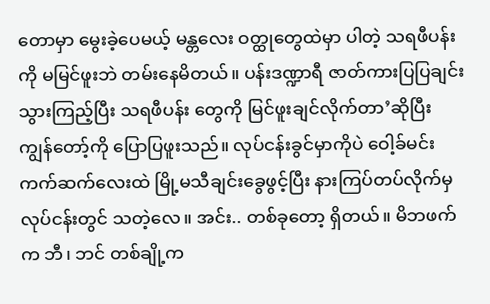တောမှာ မွေးခဲ့ပေမယ့် မန္တလေး ဝတ္ထုတွေထဲမှာ ပါတဲ့ သရဖီပန်းကို မမြင်ဖူးဘဲ တမ်းနေမိတယ်။ ပန်းဒဏ္ဍာရီ ဇာတ်ကားပြပြချင်း သွားကြည့်ပြီး သရဖီပန်း တွေကို မြင်ဖူးချင်လိုက်တာ’ဆိုပြီး ကျွန်တော့်ကို ပြောပြဖူးသည်။ လုပ်ငန်းခွင်မှာကိုပဲ ဝေါ့ခ်မင်း ကက်ဆက်လေးထဲ မြို့မသီချင်းခွေဖွင့်ပြီး နားကြပ်တပ်လိုက်မှ လုပ်ငန်းတွင် သတဲ့လေ။ အင်း.. တစ်ခုတော့ ရှိတယ်။ မိဘဖက်က ဘီ၊ ဘင် တစ်ချို့က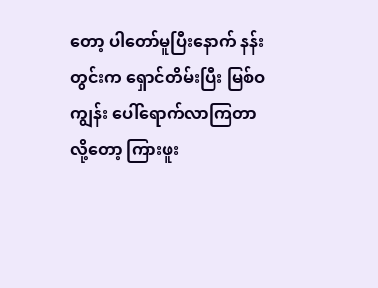တော့ ပါတော်မူပြီးနောက် နန်းတွင်းက ရှောင်တိမ်းပြီး မြစ်ဝကျွန်း ပေါ်ရောက်လာကြတာ လို့တော့ ကြားဖူး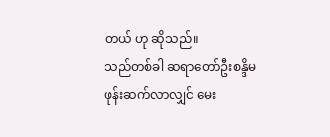တယ် ဟု ဆိုသည်။
သည်တစ်ခါ ဆရာတော်ဦးစန္ဒိမ ဖုန်းဆက်လာလျှင် မေး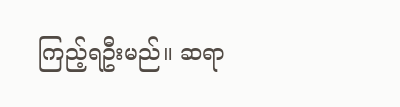ကြည့်ရဦးမည်။ ဆရာ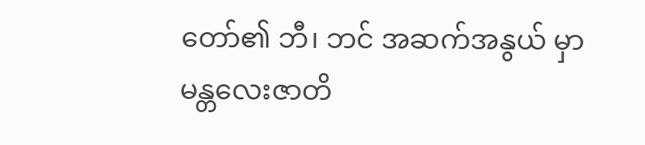တော်၏ ဘီ၊ ဘင် အဆက်အနွယ် မှာ မန္တလေးဇာတိ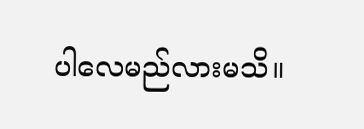ပါလေမည်လားမသိ။